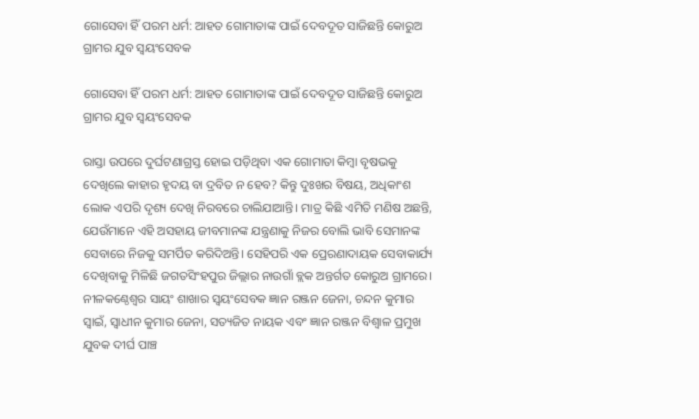ଗୋସେବା ହିଁ ପରମ ଧର୍ମ: ଆହତ ଗୋମାତାଙ୍କ ପାଇଁ ଦେବଦୂତ ସାଜିଛନ୍ତି କୋରୁଅ ଗ୍ରାମର ଯୁବ ସ୍ୱୟଂସେବକ

ଗୋସେବା ହିଁ ପରମ ଧର୍ମ: ଆହତ ଗୋମାତାଙ୍କ ପାଇଁ ଦେବଦୂତ ସାଜିଛନ୍ତି କୋରୁଅ ଗ୍ରାମର ଯୁବ ସ୍ୱୟଂସେବକ

ରାସ୍ତା ଉପରେ ଦୁର୍ଘଟଣାଗ୍ରସ୍ତ ହୋଇ ପଡ଼ିଥିବା ଏକ ଗୋମାତା କିମ୍ବା ବୃଷଭକୁ ଦେଖିଲେ କାହାର ହୃଦୟ ବା ଦ୍ରବିତ ନ ହେବ? କିନ୍ତୁ ଦୁଃଖର ବିଷୟ, ଅଧିକାଂଶ ଲୋକ ଏପରି ଦୃଶ୍ୟ ଦେଖି ନିରବରେ ଚାଲିଯାଆନ୍ତି। ମାତ୍ର କିଛି ଏମିତି ମଣିଷ ଅଛନ୍ତି, ଯେଉଁମାନେ ଏହି ଅସହାୟ ଜୀବମାନଙ୍କ ଯନ୍ତ୍ରଣାକୁ ନିଜର ବୋଲି ଭାବି ସେମାନଙ୍କ ସେବାରେ ନିଜକୁ ସମର୍ପିତ କରିଦିଅନ୍ତି। ସେହିପରି ଏକ ପ୍ରେରଣାଦାୟକ ସେବାକାର୍ଯ୍ୟ ଦେଖିବାକୁ ମିଳିଛି ଜଗତସିଂହପୁର ଜିଲ୍ଲାର ନାଉଗାଁ ବ୍ଲକ ଅନ୍ତର୍ଗତ କୋରୁଅ ଗ୍ରାମରେ।
ନୀଳକଣ୍ଠେଶ୍ୱର ସାୟଂ ଶାଖାର ସ୍ୱୟଂସେବକ ଜ୍ଞାନ ରଞ୍ଜନ ଜେନା, ଚନ୍ଦନ କୁମାର ସ୍ୱାଇଁ, ସ୍ୱାଧୀନ କୁମାର ଜେନା, ସତ୍ୟଜିତ ନାୟକ ଏବଂ ଜ୍ଞାନ ରଞ୍ଜନ ବିଶ୍ୱାଳ ପ୍ରମୁଖ ଯୁବକ ଦୀର୍ଘ ପାଞ୍ଚ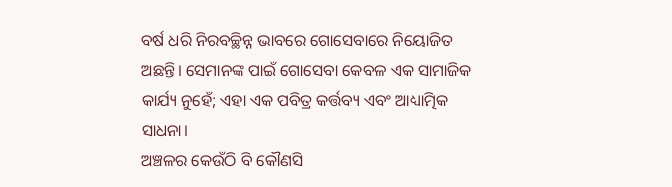ବର୍ଷ ଧରି ନିରବଚ୍ଛିନ୍ନ ଭାବରେ ଗୋସେବାରେ ନିୟୋଜିତ ଅଛନ୍ତି। ସେମାନଙ୍କ ପାଇଁ ଗୋସେବା କେବଳ ଏକ ସାମାଜିକ କାର୍ଯ୍ୟ ନୁହେଁ; ଏହା ଏକ ପବିତ୍ର କର୍ତ୍ତବ୍ୟ ଏବଂ ଆଧ୍ୟାତ୍ମିକ ସାଧନା।
ଅଞ୍ଚଳର କେଉଁଠି ବି କୌଣସି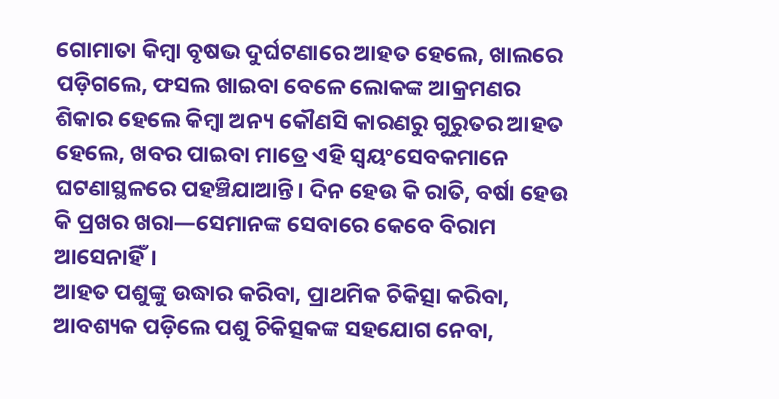ଗୋମାତା କିମ୍ବା ବୃଷଭ ଦୁର୍ଘଟଣାରେ ଆହତ ହେଲେ, ଖାଲରେ ପଡ଼ିଗଲେ, ଫସଲ ଖାଇବା ବେଳେ ଲୋକଙ୍କ ଆକ୍ରମଣର ଶିକାର ହେଲେ କିମ୍ବା ଅନ୍ୟ କୌଣସି କାରଣରୁ ଗୁରୁତର ଆହତ ହେଲେ, ଖବର ପାଇବା ମାତ୍ରେ ଏହି ସ୍ୱୟଂସେବକମାନେ ଘଟଣାସ୍ଥଳରେ ପହଞ୍ଚିଯାଆନ୍ତି। ଦିନ ହେଉ କି ରାତି, ବର୍ଷା ହେଉ କି ପ୍ରଖର ଖରା—ସେମାନଙ୍କ ସେବାରେ କେବେ ବିରାମ ଆସେନାହିଁ।
ଆହତ ପଶୁଙ୍କୁ ଉଦ୍ଧାର କରିବା, ପ୍ରାଥମିକ ଚିକିତ୍ସା କରିବା, ଆବଶ୍ୟକ ପଡ଼ିଲେ ପଶୁ ଚିକିତ୍ସକଙ୍କ ସହଯୋଗ ନେବା,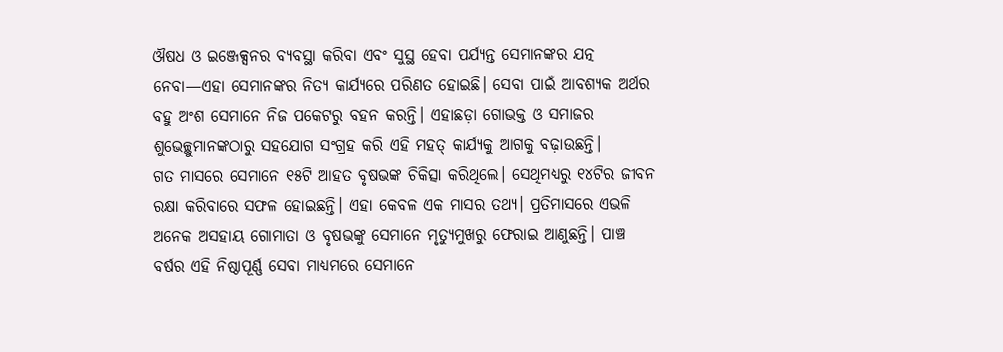ଔଷଧ ଓ ଇଞ୍ଜେକ୍ସନର ବ୍ୟବସ୍ଥା କରିବା ଏବଂ ସୁସ୍ଥ ହେବା ପର୍ଯ୍ୟନ୍ତ ସେମାନଙ୍କର ଯତ୍ନ ନେବା—ଏହା ସେମାନଙ୍କର ନିତ୍ୟ କାର୍ଯ୍ୟରେ ପରିଣତ ହୋଇଛି। ସେବା ପାଇଁ ଆବଶ୍ୟକ ଅର୍ଥର ବହୁ ଅଂଶ ସେମାନେ ନିଜ ପକେଟରୁ ବହନ କରନ୍ତି। ଏହାଛଡ଼ା ଗୋଭକ୍ତ ଓ ସମାଜର ଶୁଭେଚ୍ଛୁମାନଙ୍କଠାରୁ ସହଯୋଗ ସଂଗ୍ରହ କରି ଏହି ମହତ୍ କାର୍ଯ୍ୟକୁ ଆଗକୁ ବଢ଼ାଉଛନ୍ତି।
ଗତ ମାସରେ ସେମାନେ ୧୫ଟି ଆହତ ବୃଷଭଙ୍କ ଚିକିତ୍ସା କରିଥିଲେ। ସେଥିମଧ୍ୟରୁ ୧୪ଟିର ଜୀବନ ରକ୍ଷା କରିବାରେ ସଫଳ ହୋଇଛନ୍ତି। ଏହା କେବଳ ଏକ ମାସର ତଥ୍ୟ। ପ୍ରତିମାସରେ ଏଭଳି ଅନେକ ଅସହାୟ ଗୋମାତା ଓ ବୃଷଭଙ୍କୁ ସେମାନେ ମୃତ୍ୟୁମୁଖରୁ ଫେରାଇ ଆଣୁଛନ୍ତି। ପାଞ୍ଚ ବର୍ଷର ଏହି ନିଷ୍ଠାପୂର୍ଣ୍ଣ ସେବା ମାଧ୍ୟମରେ ସେମାନେ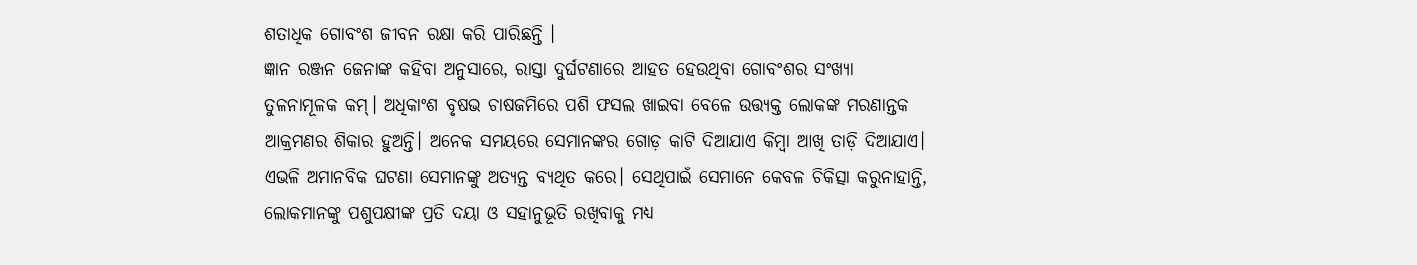ଶତାଧିକ ଗୋବଂଶ ଜୀବନ ରକ୍ଷା କରି ପାରିଛନ୍ତି ।
ଜ୍ଞାନ ରଞ୍ଜନ ଜେନାଙ୍କ କହିବା ଅନୁସାରେ, ରାସ୍ତା ଦୁର୍ଘଟଣାରେ ଆହତ ହେଉଥିବା ଗୋବଂଶର ସଂଖ୍ୟା ତୁଳନାମୂଳକ କମ୍। ଅଧିକାଂଶ ବୃଷଭ ଚାଷଜମିରେ ପଶି ଫସଲ ଖାଇବା ବେଳେ ଉତ୍ତ୍ୟକ୍ତ ଲୋକଙ୍କ ମରଣାନ୍ତକ ଆକ୍ରମଣର ଶିକାର ହୁଅନ୍ତି। ଅନେକ ସମୟରେ ସେମାନଙ୍କର ଗୋଡ଼ କାଟି ଦିଆଯାଏ କିମ୍ବା ଆଖି ତାଡ଼ି ଦିଆଯାଏ। ଏଭଳି ଅମାନବିକ ଘଟଣା ସେମାନଙ୍କୁ ଅତ୍ୟନ୍ତ ବ୍ୟଥିତ କରେ। ସେଥିପାଇଁ ସେମାନେ କେବଳ ଚିକିତ୍ସା କରୁନାହାନ୍ତି, ଲୋକମାନଙ୍କୁ ପଶୁପକ୍ଷୀଙ୍କ ପ୍ରତି ଦୟା ଓ ସହାନୁଭୂତି ରଖିବାକୁ ମଧ୍ୟ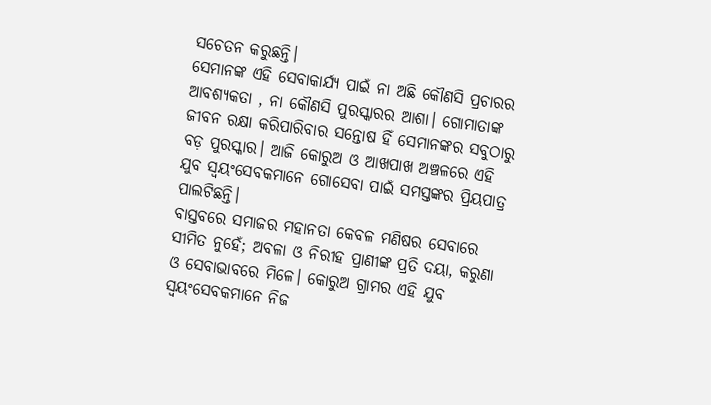ସଚେତନ କରୁଛନ୍ତି।
ସେମାନଙ୍କ ଏହି ସେବାକାର୍ଯ୍ୟ ପାଇଁ ନା ଅଛି କୌଣସି ପ୍ରଚାରର ଆବଶ୍ୟକତା , ନା କୌଣସି ପୁରସ୍କାରର ଆଶା। ଗୋମାତାଙ୍କ ଜୀବନ ରକ୍ଷା କରିପାରିବାର ସନ୍ତୋଷ ହିଁ ସେମାନଙ୍କର ସବୁଠାରୁ ବଡ଼ ପୁରସ୍କାର। ଆଜି କୋରୁଅ ଓ ଆଖପାଖ ଅଞ୍ଚଳରେ ଏହି ଯୁବ ସ୍ୱୟଂସେବକମାନେ ଗୋସେବା ପାଇଁ ସମସ୍ତଙ୍କର ପ୍ରିୟପାତ୍ର ପାଲଟିଛନ୍ତି।
ବାସ୍ତବରେ ସମାଜର ମହାନତା କେବଳ ମଣିଷର ସେବାରେ ସୀମିତ ନୁହେଁ; ଅବଳା ଓ ନିରୀହ ପ୍ରାଣୀଙ୍କ ପ୍ରତି ଦୟା, କରୁଣା ଓ ସେବାଭାବରେ ମିଳେ। କୋରୁଅ ଗ୍ରାମର ଏହି ଯୁବ ସ୍ୱୟଂସେବକମାନେ ନିଜ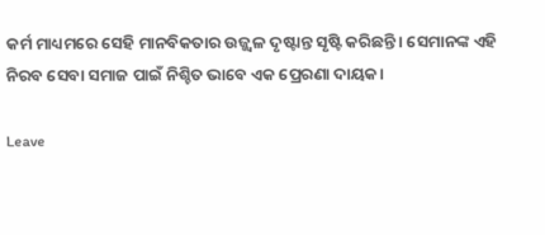କର୍ମ ମାଧ୍ୟମରେ ସେହି ମାନବିକତାର ଉଜ୍ଜ୍ୱଳ ଦୃଷ୍ଟାନ୍ତ ସୃଷ୍ଟି କରିଛନ୍ତି। ସେମାନଙ୍କ ଏହି ନିରବ ସେବା ସମାଜ ପାଇଁ ନିଶ୍ଚିତ ଭାବେ ଏକ ପ୍ରେରଣା ଦାୟକ।

Leave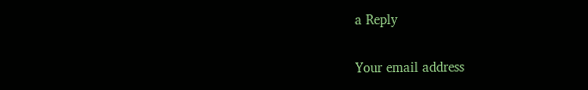a Reply

Your email address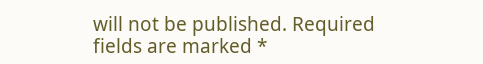will not be published. Required fields are marked *